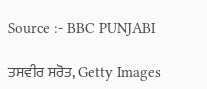Source :- BBC PUNJABI

ਤਸਵੀਰ ਸਰੋਤ, Getty Images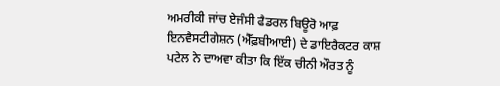ਅਮਰੀਕੀ ਜਾਂਚ ਏਜੰਸੀ ਫੈਡਰਲ ਬਿਊਰੋ ਆਫ਼ ਇਨਵੈਸਟੀਗੇਸ਼ਨ (ਐੱਫ਼ਬੀਆਈ) ਦੇ ਡਾਇਰੈਕਟਰ ਕਾਸ਼ ਪਟੇਲ ਨੇ ਦਾਅਵਾ ਕੀਤਾ ਕਿ ਇੱਕ ਚੀਨੀ ਔਰਤ ਨੂੰ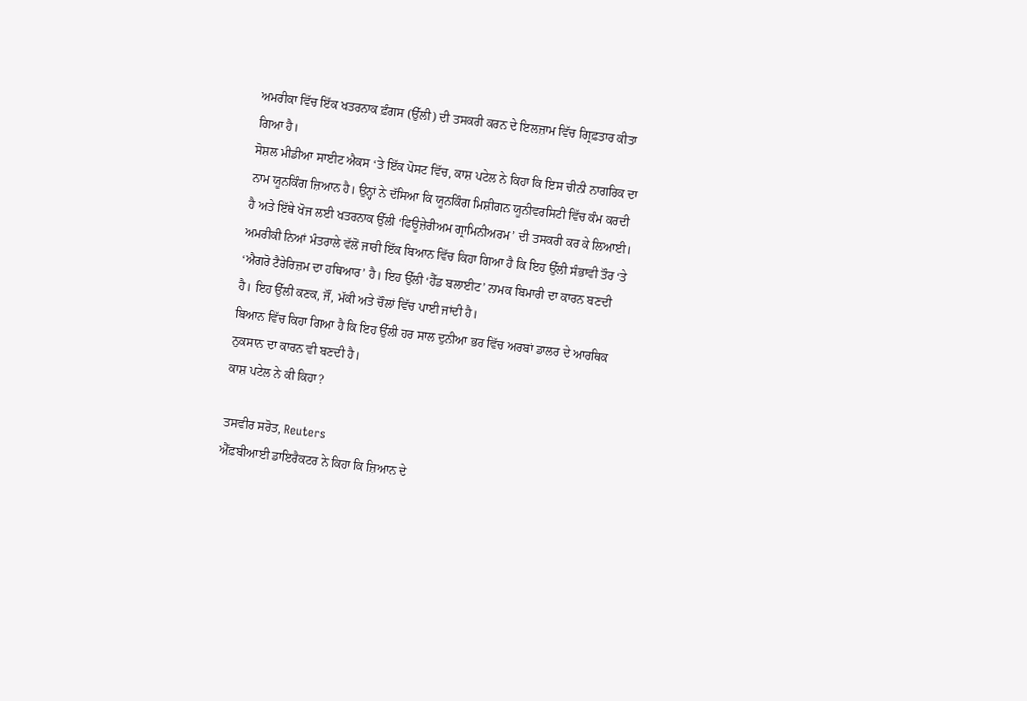ਅਮਰੀਕਾ ਵਿੱਚ ਇੱਕ ਖਤਰਨਾਕ ਫ਼ੰਗਸ (ਉੱਲੀ) ਦੀ ਤਸਕਰੀ ਕਰਨ ਦੇ ਇਲਜ਼ਾਮ ਵਿੱਚ ਗ੍ਰਿਫ਼ਤਾਰ ਕੀਤਾ ਗਿਆ ਹੈ।
ਸੋਸ਼ਲ ਮੀਡੀਆ ਸਾਈਟ ਐਕਸ ‘ਤੇ ਇੱਕ ਪੋਸਟ ਵਿੱਚ, ਕਾਸ਼ ਪਟੇਲ ਨੇ ਕਿਹਾ ਕਿ ਇਸ ਚੀਨੀ ਨਾਗਰਿਕ ਦਾ ਨਾਮ ਯੂਨਕਿੰਗ ਜ਼ਿਆਨ ਹੈ। ਉਨ੍ਹਾਂ ਨੇ ਦੱਸਿਆ ਕਿ ਯੂਨਕਿੰਗ ਮਿਸ਼ੀਗਨ ਯੂਨੀਵਰਸਿਟੀ ਵਿੱਚ ਕੰਮ ਕਰਦੀ ਹੈ ਅਤੇ ਇੱਥੇ ਖੋਜ ਲਈ ਖਤਰਨਾਕ ਉੱਲੀ ‘ਫਿਊਜ਼ੇਰੀਅਮ ਗ੍ਰਾਮਿਨੀਅਰਮ’ ਦੀ ਤਸਕਰੀ ਕਰ ਕੇ ਲਿਆਈ।
ਅਮਰੀਕੀ ਨਿਆਂ ਮੰਤਰਾਲੇ ਵੱਲੋਂ ਜਾਰੀ ਇੱਕ ਬਿਆਨ ਵਿੱਚ ਕਿਹਾ ਗਿਆ ਹੈ ਕਿ ਇਹ ਉੱਲੀ ਸੰਭਾਵੀ ਤੌਰ ‘ਤੇ ‘ਐਗਰੋ ਟੈਰੇਰਿਜ਼ਮ ਦਾ ਹਥਿਆਰ’ ਹੈ। ਇਹ ਉੱਲੀ ‘ਹੈੱਡ ਬਲਾਈਟ’ ਨਾਮਕ ਬਿਮਾਰੀ ਦਾ ਕਾਰਨ ਬਣਦੀ ਹੈ। ਇਹ ਉੱਲੀ ਕਣਕ, ਜੌਂ, ਮੱਕੀ ਅਤੇ ਚੌਲਾਂ ਵਿੱਚ ਪਾਈ ਜਾਂਦੀ ਹੈ।
ਬਿਆਨ ਵਿੱਚ ਕਿਹਾ ਗਿਆ ਹੈ ਕਿ ਇਹ ਉੱਲੀ ਹਰ ਸਾਲ ਦੁਨੀਆ ਭਰ ਵਿੱਚ ਅਰਬਾਂ ਡਾਲਰ ਦੇ ਆਰਥਿਕ ਨੁਕਸਾਨ ਦਾ ਕਾਰਨ ਵੀ ਬਣਦੀ ਹੈ।
ਕਾਸ਼ ਪਟੇਲ ਨੇ ਕੀ ਕਿਹਾ?

ਤਸਵੀਰ ਸਰੋਤ, Reuters
ਐੱਫ਼ਬੀਆਈ ਡਾਇਰੈਕਟਰ ਨੇ ਕਿਹਾ ਕਿ ਜ਼ਿਆਨ ਦੇ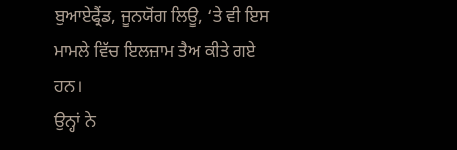ਬੁਆਏਫ੍ਰੈਂਡ, ਜੂਨਯੋਂਗ ਲਿਊ, ‘ਤੇ ਵੀ ਇਸ ਮਾਮਲੇ ਵਿੱਚ ਇਲਜ਼ਾਮ ਤੈਅ ਕੀਤੇ ਗਏ ਹਨ।
ਉਨ੍ਹਾਂ ਨੇ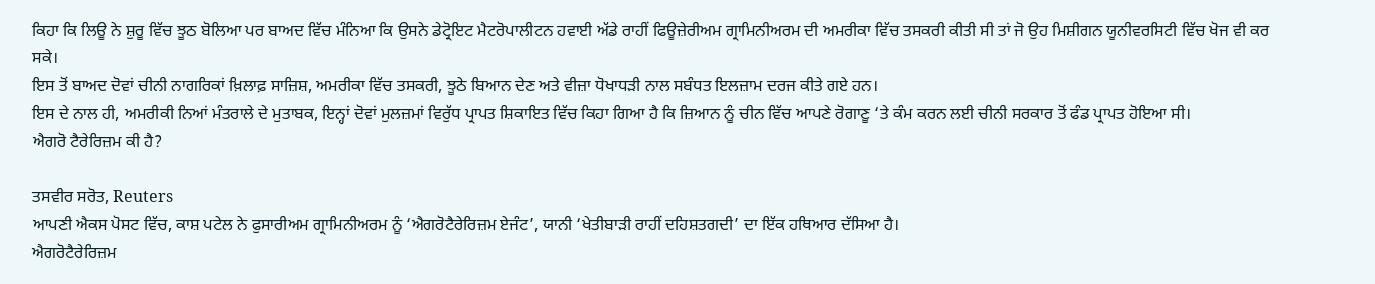ਕਿਹਾ ਕਿ ਲਿਊ ਨੇ ਸ਼ੁਰੂ ਵਿੱਚ ਝੂਠ ਬੋਲਿਆ ਪਰ ਬਾਅਦ ਵਿੱਚ ਮੰਨਿਆ ਕਿ ਉਸਨੇ ਡੇਟ੍ਰੋਇਟ ਮੈਟਰੋਪਾਲੀਟਨ ਹਵਾਈ ਅੱਡੇ ਰਾਹੀਂ ਫਿਊਜ਼ੇਰੀਅਮ ਗ੍ਰਾਮਿਨੀਅਰਮ ਦੀ ਅਮਰੀਕਾ ਵਿੱਚ ਤਸਕਰੀ ਕੀਤੀ ਸੀ ਤਾਂ ਜੋ ਉਹ ਮਿਸ਼ੀਗਨ ਯੂਨੀਵਰਸਿਟੀ ਵਿੱਚ ਖੋਜ ਵੀ ਕਰ ਸਕੇ।
ਇਸ ਤੋਂ ਬਾਅਦ ਦੋਵਾਂ ਚੀਨੀ ਨਾਗਰਿਕਾਂ ਖ਼ਿਲਾਫ਼ ਸਾਜ਼ਿਸ਼, ਅਮਰੀਕਾ ਵਿੱਚ ਤਸਕਰੀ, ਝੂਠੇ ਬਿਆਨ ਦੇਣ ਅਤੇ ਵੀਜ਼ਾ ਧੋਖਾਧੜੀ ਨਾਲ ਸਬੰਧਤ ਇਲਜ਼ਾਮ ਦਰਜ ਕੀਤੇ ਗਏ ਹਨ।
ਇਸ ਦੇ ਨਾਲ ਹੀ, ਅਮਰੀਕੀ ਨਿਆਂ ਮੰਤਰਾਲੇ ਦੇ ਮੁਤਾਬਕ, ਇਨ੍ਹਾਂ ਦੋਵਾਂ ਮੁਲਜ਼ਮਾਂ ਵਿਰੁੱਧ ਪ੍ਰਾਪਤ ਸ਼ਿਕਾਇਤ ਵਿੱਚ ਕਿਹਾ ਗਿਆ ਹੈ ਕਿ ਜ਼ਿਆਨ ਨੂੰ ਚੀਨ ਵਿੱਚ ਆਪਣੇ ਰੋਗਾਣੂ ‘ਤੇ ਕੰਮ ਕਰਨ ਲਈ ਚੀਨੀ ਸਰਕਾਰ ਤੋਂ ਫੰਡ ਪ੍ਰਾਪਤ ਹੋਇਆ ਸੀ।
ਐਗਰੋ ਟੈਰੇਰਿਜ਼ਮ ਕੀ ਹੈ?

ਤਸਵੀਰ ਸਰੋਤ, Reuters
ਆਪਣੀ ਐਕਸ ਪੋਸਟ ਵਿੱਚ, ਕਾਸ਼ ਪਟੇਲ ਨੇ ਫੁਸਾਰੀਅਮ ਗ੍ਰਾਮਿਨੀਅਰਮ ਨੂੰ ‘ਐਗਰੋਟੈਰੇਰਿਜ਼ਮ ਏਜੰਟ’, ਯਾਨੀ ‘ਖੇਤੀਬਾੜੀ ਰਾਹੀਂ ਦਹਿਸ਼ਤਗਦੀ’ ਦਾ ਇੱਕ ਹਥਿਆਰ ਦੱਸਿਆ ਹੈ।
ਐਗਰੋਟੈਰੇਰਿਜ਼ਮ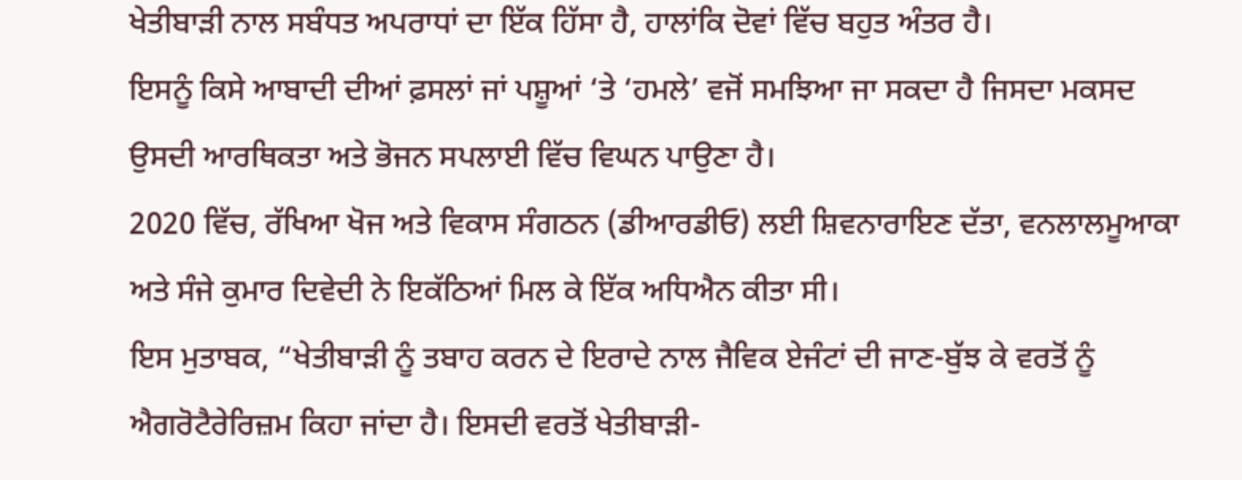ਖੇਤੀਬਾੜੀ ਨਾਲ ਸਬੰਧਤ ਅਪਰਾਧਾਂ ਦਾ ਇੱਕ ਹਿੱਸਾ ਹੈ, ਹਾਲਾਂਕਿ ਦੋਵਾਂ ਵਿੱਚ ਬਹੁਤ ਅੰਤਰ ਹੈ।
ਇਸਨੂੰ ਕਿਸੇ ਆਬਾਦੀ ਦੀਆਂ ਫ਼ਸਲਾਂ ਜਾਂ ਪਸ਼ੂਆਂ ‘ਤੇ ‘ਹਮਲੇ’ ਵਜੋਂ ਸਮਝਿਆ ਜਾ ਸਕਦਾ ਹੈ ਜਿਸਦਾ ਮਕਸਦ ਉਸਦੀ ਆਰਥਿਕਤਾ ਅਤੇ ਭੋਜਨ ਸਪਲਾਈ ਵਿੱਚ ਵਿਘਨ ਪਾਉਣਾ ਹੈ।
2020 ਵਿੱਚ, ਰੱਖਿਆ ਖੋਜ ਅਤੇ ਵਿਕਾਸ ਸੰਗਠਨ (ਡੀਆਰਡੀਓ) ਲਈ ਸ਼ਿਵਨਾਰਾਇਣ ਦੱਤਾ, ਵਨਲਾਲਮੂਆਕਾ ਅਤੇ ਸੰਜੇ ਕੁਮਾਰ ਦਿਵੇਦੀ ਨੇ ਇਕੱਠਿਆਂ ਮਿਲ ਕੇ ਇੱਕ ਅਧਿਐਨ ਕੀਤਾ ਸੀ।
ਇਸ ਮੁਤਾਬਕ, “ਖੇਤੀਬਾੜੀ ਨੂੰ ਤਬਾਹ ਕਰਨ ਦੇ ਇਰਾਦੇ ਨਾਲ ਜੈਵਿਕ ਏਜੰਟਾਂ ਦੀ ਜਾਣ-ਬੁੱਝ ਕੇ ਵਰਤੋਂ ਨੂੰ ਐਗਰੋਟੈਰੇਰਿਜ਼ਮ ਕਿਹਾ ਜਾਂਦਾ ਹੈ। ਇਸਦੀ ਵਰਤੋਂ ਖੇਤੀਬਾੜੀ-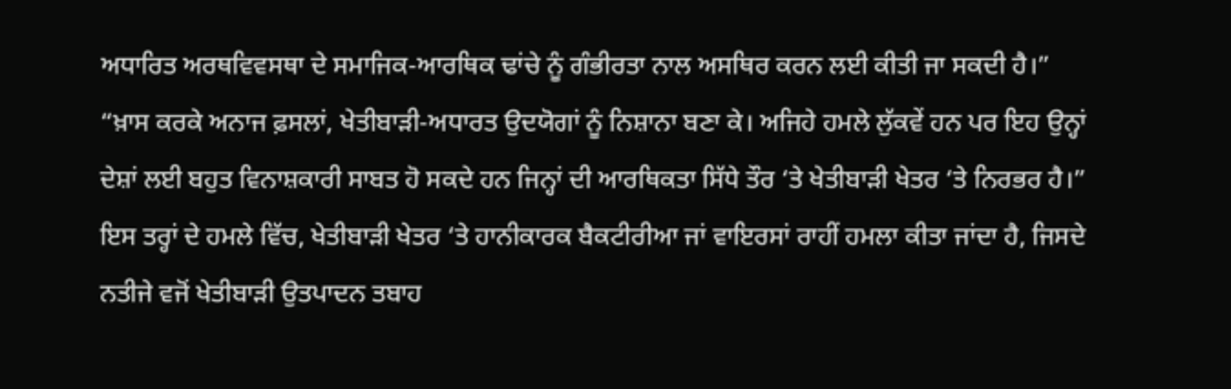ਅਧਾਰਿਤ ਅਰਥਵਿਵਸਥਾ ਦੇ ਸਮਾਜਿਕ-ਆਰਥਿਕ ਢਾਂਚੇ ਨੂੰ ਗੰਭੀਰਤਾ ਨਾਲ ਅਸਥਿਰ ਕਰਨ ਲਈ ਕੀਤੀ ਜਾ ਸਕਦੀ ਹੈ।”
“ਖ਼ਾਸ ਕਰਕੇ ਅਨਾਜ ਫ਼ਸਲਾਂ, ਖੇਤੀਬਾੜੀ-ਅਧਾਰਤ ਉਦਯੋਗਾਂ ਨੂੰ ਨਿਸ਼ਾਨਾ ਬਣਾ ਕੇ। ਅਜਿਹੇ ਹਮਲੇ ਲੁੱਕਵੇਂ ਹਨ ਪਰ ਇਹ ਉਨ੍ਹਾਂ ਦੇਸ਼ਾਂ ਲਈ ਬਹੁਤ ਵਿਨਾਸ਼ਕਾਰੀ ਸਾਬਤ ਹੋ ਸਕਦੇ ਹਨ ਜਿਨ੍ਹਾਂ ਦੀ ਆਰਥਿਕਤਾ ਸਿੱਧੇ ਤੌਰ ‘ਤੇ ਖੇਤੀਬਾੜੀ ਖੇਤਰ ‘ਤੇ ਨਿਰਭਰ ਹੈ।”
ਇਸ ਤਰ੍ਹਾਂ ਦੇ ਹਮਲੇ ਵਿੱਚ, ਖੇਤੀਬਾੜੀ ਖੇਤਰ ‘ਤੇ ਹਾਨੀਕਾਰਕ ਬੈਕਟੀਰੀਆ ਜਾਂ ਵਾਇਰਸਾਂ ਰਾਹੀਂ ਹਮਲਾ ਕੀਤਾ ਜਾਂਦਾ ਹੈ, ਜਿਸਦੇ ਨਤੀਜੇ ਵਜੋਂ ਖੇਤੀਬਾੜੀ ਉਤਪਾਦਨ ਤਬਾਹ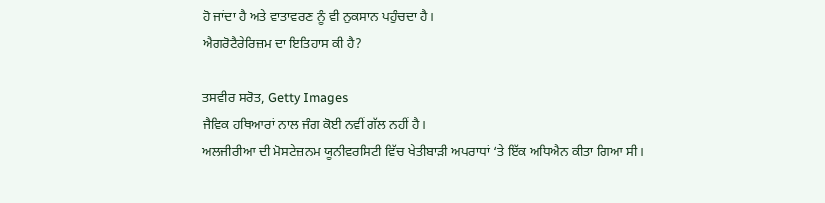ਹੋ ਜਾਂਦਾ ਹੈ ਅਤੇ ਵਾਤਾਵਰਣ ਨੂੰ ਵੀ ਨੁਕਸਾਨ ਪਹੁੰਚਦਾ ਹੈ।
ਐਗਰੋਟੈਰੇਰਿਜ਼ਮ ਦਾ ਇਤਿਹਾਸ ਕੀ ਹੈ?

ਤਸਵੀਰ ਸਰੋਤ, Getty Images
ਜੈਵਿਕ ਹਥਿਆਰਾਂ ਨਾਲ ਜੰਗ ਕੋਈ ਨਵੀਂ ਗੱਲ ਨਹੀਂ ਹੈ।
ਅਲਜੀਰੀਆ ਦੀ ਮੋਸਟੇਜ਼ਨਮ ਯੂਨੀਵਰਸਿਟੀ ਵਿੱਚ ਖੇਤੀਬਾੜੀ ਅਪਰਾਧਾਂ ‘ਤੇ ਇੱਕ ਅਧਿਐਨ ਕੀਤਾ ਗਿਆ ਸੀ।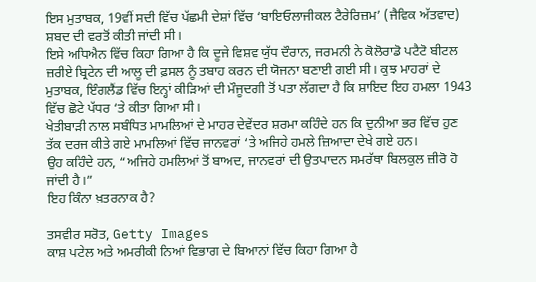ਇਸ ਮੁਤਾਬਕ, 19ਵੀਂ ਸਦੀ ਵਿੱਚ ਪੱਛਮੀ ਦੇਸ਼ਾਂ ਵਿੱਚ ‘ਬਾਇਓਲਾਜੀਕਲ ਟੈਰੇਰਿਜ਼ਮ’ (ਜੈਵਿਕ ਅੱਤਵਾਦ) ਸ਼ਬਦ ਦੀ ਵਰਤੋਂ ਕੀਤੀ ਜਾਂਦੀ ਸੀ।
ਇਸੇ ਅਧਿਐਨ ਵਿੱਚ ਕਿਹਾ ਗਿਆ ਹੈ ਕਿ ਦੂਜੇ ਵਿਸ਼ਵ ਯੁੱਧ ਦੌਰਾਨ, ਜਰਮਨੀ ਨੇ ਕੋਲੋਰਾਡੋ ਪਟੈਟੋ ਬੀਟਲ ਜ਼ਰੀਏ ਬ੍ਰਿਟੇਨ ਦੀ ਆਲੂ ਦੀ ਫ਼ਸਲ ਨੂੰ ਤਬਾਹ ਕਰਨ ਦੀ ਯੋਜਨਾ ਬਣਾਈ ਗਈ ਸੀ। ਕੁਝ ਮਾਹਰਾਂ ਦੇ ਮੁਤਾਬਕ, ਇੰਗਲੈਂਡ ਵਿੱਚ ਇਨ੍ਹਾਂ ਕੀੜਿਆਂ ਦੀ ਮੌਜੂਦਗੀ ਤੋਂ ਪਤਾ ਲੱਗਦਾ ਹੈ ਕਿ ਸ਼ਾਇਦ ਇਹ ਹਮਲਾ 1943 ਵਿੱਚ ਛੋਟੇ ਪੱਧਰ ‘ਤੇ ਕੀਤਾ ਗਿਆ ਸੀ।
ਖੇਤੀਬਾੜੀ ਨਾਲ ਸਬੰਧਿਤ ਮਾਮਲਿਆਂ ਦੇ ਮਾਹਰ ਦੇਵੇਂਦਰ ਸ਼ਰਮਾ ਕਹਿੰਦੇ ਹਨ ਕਿ ਦੁਨੀਆ ਭਰ ਵਿੱਚ ਹੁਣ ਤੱਕ ਦਰਜ ਕੀਤੇ ਗਏ ਮਾਮਲਿਆਂ ਵਿੱਚ ਜਾਨਵਰਾਂ ‘ਤੇ ਅਜਿਹੇ ਹਮਲੇ ਜ਼ਿਆਦਾ ਦੇਖੇ ਗਏ ਹਨ।
ਉਹ ਕਹਿੰਦੇ ਹਨ, “ਅਜਿਹੇ ਹਮਲਿਆਂ ਤੋਂ ਬਾਅਦ, ਜਾਨਵਰਾਂ ਦੀ ਉਤਪਾਦਨ ਸਮਰੱਥਾ ਬਿਲਕੁਲ ਜ਼ੀਰੋ ਹੋ ਜਾਂਦੀ ਹੈ।”
ਇਹ ਕਿੰਨਾ ਖ਼ਤਰਨਾਕ ਹੈ?

ਤਸਵੀਰ ਸਰੋਤ, Getty Images
ਕਾਸ਼ ਪਟੇਲ ਅਤੇ ਅਮਰੀਕੀ ਨਿਆਂ ਵਿਭਾਗ ਦੇ ਬਿਆਨਾਂ ਵਿੱਚ ਕਿਹਾ ਗਿਆ ਹੈ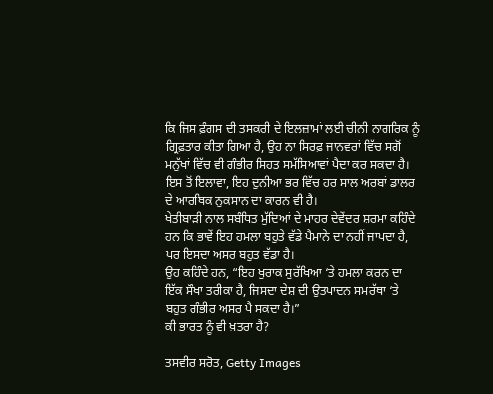ਕਿ ਜਿਸ ਫ਼ੰਗਸ ਦੀ ਤਸਕਰੀ ਦੇ ਇਲਜ਼ਾਮਾਂ ਲਈ ਚੀਨੀ ਨਾਗਰਿਕ ਨੂੰ ਗ੍ਰਿਫ਼ਤਾਰ ਕੀਤਾ ਗਿਆ ਹੈ, ਉਹ ਨਾ ਸਿਰਫ਼ ਜਾਨਵਰਾਂ ਵਿੱਚ ਸਗੋਂ ਮਨੁੱਖਾਂ ਵਿੱਚ ਵੀ ਗੰਭੀਰ ਸਿਹਤ ਸਮੱਸਿਆਵਾਂ ਪੈਦਾ ਕਰ ਸਕਦਾ ਹੈ।
ਇਸ ਤੋਂ ਇਲਾਵਾ, ਇਹ ਦੁਨੀਆ ਭਰ ਵਿੱਚ ਹਰ ਸਾਲ ਅਰਬਾਂ ਡਾਲਰ ਦੇ ਆਰਥਿਕ ਨੁਕਸਾਨ ਦਾ ਕਾਰਨ ਵੀ ਹੈ।
ਖੇਤੀਬਾੜੀ ਨਾਲ ਸਬੰਧਿਤ ਮੁੱਦਿਆਂ ਦੇ ਮਾਹਰ ਦੇਵੇਂਦਰ ਸ਼ਰਮਾ ਕਹਿੰਦੇ ਹਨ ਕਿ ਭਾਵੇਂ ਇਹ ਹਮਲਾ ਬਹੁਤੇ ਵੱਡੇ ਪੈਮਾਨੇ ਦਾ ਨਹੀਂ ਜਾਪਦਾ ਹੈ, ਪਰ ਇਸਦਾ ਅਸਰ ਬਹੁਤ ਵੱਡਾ ਹੈ।
ਉਹ ਕਹਿੰਦੇ ਹਨ, “ਇਹ ਖੁਰਾਕ ਸੁਰੱਖਿਆ ‘ਤੇ ਹਮਲਾ ਕਰਨ ਦਾ ਇੱਕ ਸੌਖਾ ਤਰੀਕਾ ਹੈ, ਜਿਸਦਾ ਦੇਸ਼ ਦੀ ਉਤਪਾਦਨ ਸਮਰੱਥਾ ‘ਤੇ ਬਹੁਤ ਗੰਭੀਰ ਅਸਰ ਪੈ ਸਕਦਾ ਹੈ।”
ਕੀ ਭਾਰਤ ਨੂੰ ਵੀ ਖ਼ਤਰਾ ਹੈ?

ਤਸਵੀਰ ਸਰੋਤ, Getty Images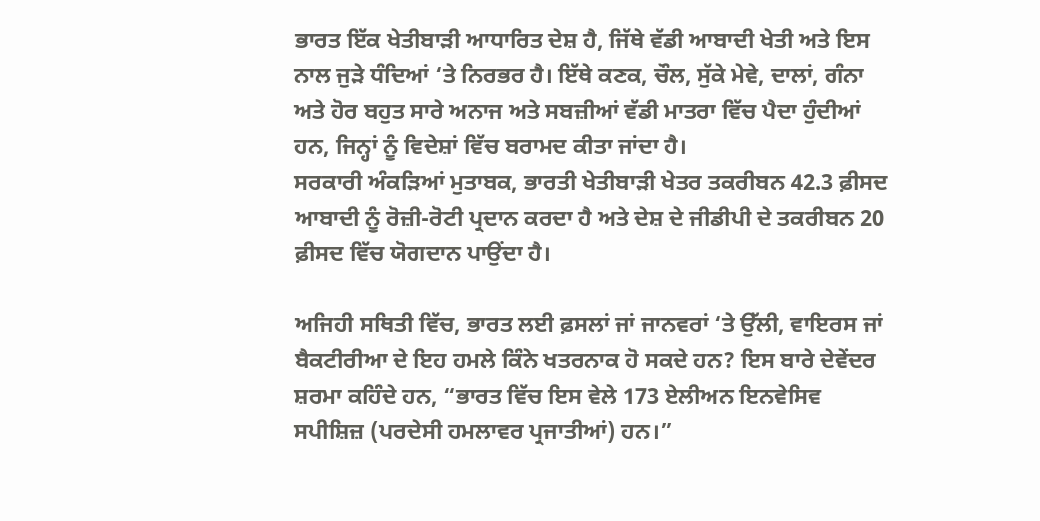ਭਾਰਤ ਇੱਕ ਖੇਤੀਬਾੜੀ ਆਧਾਰਿਤ ਦੇਸ਼ ਹੈ, ਜਿੱਥੇ ਵੱਡੀ ਆਬਾਦੀ ਖੇਤੀ ਅਤੇ ਇਸ ਨਾਲ ਜੁੜੇ ਧੰਦਿਆਂ ‘ਤੇ ਨਿਰਭਰ ਹੈ। ਇੱਥੇ ਕਣਕ, ਚੌਲ, ਸੁੱਕੇ ਮੇਵੇ, ਦਾਲਾਂ, ਗੰਨਾ ਅਤੇ ਹੋਰ ਬਹੁਤ ਸਾਰੇ ਅਨਾਜ ਅਤੇ ਸਬਜ਼ੀਆਂ ਵੱਡੀ ਮਾਤਰਾ ਵਿੱਚ ਪੈਦਾ ਹੁੰਦੀਆਂ ਹਨ, ਜਿਨ੍ਹਾਂ ਨੂੰ ਵਿਦੇਸ਼ਾਂ ਵਿੱਚ ਬਰਾਮਦ ਕੀਤਾ ਜਾਂਦਾ ਹੈ।
ਸਰਕਾਰੀ ਅੰਕੜਿਆਂ ਮੁਤਾਬਕ, ਭਾਰਤੀ ਖੇਤੀਬਾੜੀ ਖੇਤਰ ਤਕਰੀਬਨ 42.3 ਫ਼ੀਸਦ ਆਬਾਦੀ ਨੂੰ ਰੋਜ਼ੀ-ਰੋਟੀ ਪ੍ਰਦਾਨ ਕਰਦਾ ਹੈ ਅਤੇ ਦੇਸ਼ ਦੇ ਜੀਡੀਪੀ ਦੇ ਤਕਰੀਬਨ 20 ਫ਼ੀਸਦ ਵਿੱਚ ਯੋਗਦਾਨ ਪਾਉਂਦਾ ਹੈ।

ਅਜਿਹੀ ਸਥਿਤੀ ਵਿੱਚ, ਭਾਰਤ ਲਈ ਫ਼ਸਲਾਂ ਜਾਂ ਜਾਨਵਰਾਂ ‘ਤੇ ਉੱਲੀ, ਵਾਇਰਸ ਜਾਂ ਬੈਕਟੀਰੀਆ ਦੇ ਇਹ ਹਮਲੇ ਕਿੰਨੇ ਖਤਰਨਾਕ ਹੋ ਸਕਦੇ ਹਨ? ਇਸ ਬਾਰੇ ਦੇਵੇਂਦਰ ਸ਼ਰਮਾ ਕਹਿੰਦੇ ਹਨ, “ਭਾਰਤ ਵਿੱਚ ਇਸ ਵੇਲੇ 173 ਏਲੀਅਨ ਇਨਵੇਸਿਵ ਸਪੀਸ਼ਿਜ਼ (ਪਰਦੇਸੀ ਹਮਲਾਵਰ ਪ੍ਰਜਾਤੀਆਂ) ਹਨ।”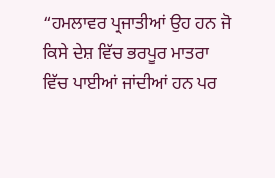“ਹਮਲਾਵਰ ਪ੍ਰਜਾਤੀਆਂ ਉਹ ਹਨ ਜੋ ਕਿਸੇ ਦੇਸ਼ ਵਿੱਚ ਭਰਪੂਰ ਮਾਤਰਾ ਵਿੱਚ ਪਾਈਆਂ ਜਾਂਦੀਆਂ ਹਨ ਪਰ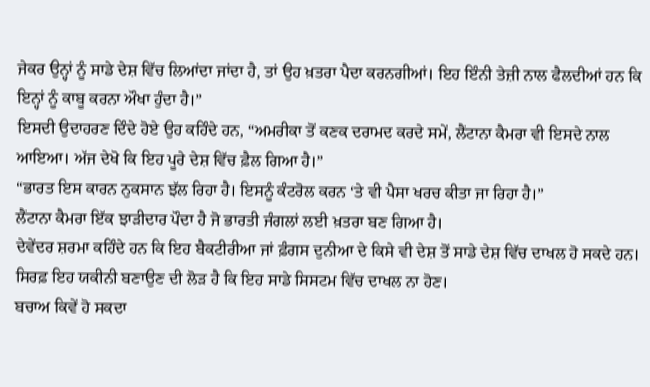ਜੇਕਰ ਉਨ੍ਹਾਂ ਨੂੰ ਸਾਡੇ ਦੇਸ਼ ਵਿੱਚ ਲਿਆਂਦਾ ਜਾਂਦਾ ਹੈ, ਤਾਂ ਉਹ ਖ਼ਤਰਾ ਪੈਦਾ ਕਰਨਗੀਆਂ। ਇਹ ਇੰਨੀ ਤੇਜ਼ੀ ਨਾਲ ਫੈਲਦੀਆਂ ਹਨ ਕਿ ਇਨ੍ਹਾਂ ਨੂੰ ਕਾਬੂ ਕਰਨਾ ਔਖਾ ਹੁੰਦਾ ਹੈ।”
ਇਸਦੀ ਉਦਾਹਰਣ ਦਿੰਦੇ ਹੋਏ ਉਹ ਕਹਿੰਦੇ ਹਨ, “ਅਮਰੀਕਾ ਤੋਂ ਕਣਕ ਦਰਾਮਦ ਕਰਦੇ ਸਮੇਂ, ਲੈਂਟਾਨਾ ਕੈਮਰਾ ਵੀ ਇਸਦੇ ਨਾਲ ਆਇਆ। ਅੱਜ ਦੇਖੋ ਕਿ ਇਹ ਪੂਰੇ ਦੇਸ਼ ਵਿੱਚ ਫ਼ੈਲ ਗਿਆ ਹੈ।”
“ਭਾਰਤ ਇਸ ਕਾਰਨ ਨੁਕਸਾਨ ਝੱਲ ਰਿਹਾ ਹੈ। ਇਸਨੂੰ ਕੰਟਰੋਲ ਕਰਨ ‘ਤੇ ਵੀ ਪੈਸਾ ਖਰਚ ਕੀਤਾ ਜਾ ਰਿਹਾ ਹੈ।”
ਲੈਂਟਾਨਾ ਕੈਮਰਾ ਇੱਕ ਝਾੜੀਦਾਰ ਪੌਦਾ ਹੈ ਜੋ ਭਾਰਤੀ ਜੰਗਲਾਂ ਲਈ ਖ਼ਤਰਾ ਬਣ ਗਿਆ ਹੈ।
ਦੇਵੇਂਦਰ ਸ਼ਰਮਾ ਕਹਿੰਦੇ ਹਨ ਕਿ ਇਹ ਬੈਕਟੀਰੀਆ ਜਾਂ ਫ਼ੰਗਸ ਦੁਨੀਆ ਦੇ ਕਿਸੇ ਵੀ ਦੇਸ਼ ਤੋਂ ਸਾਡੇ ਦੇਸ਼ ਵਿੱਚ ਦਾਖਲ ਹੋ ਸਕਦੇ ਹਨ। ਸਿਰਫ਼ ਇਹ ਯਕੀਨੀ ਬਣਾਉਣ ਦੀ ਲੋੜ ਹੈ ਕਿ ਇਹ ਸਾਡੇ ਸਿਸਟਮ ਵਿੱਚ ਦਾਖਲ ਨਾ ਹੋਣ।
ਬਚਾਅ ਕਿਵੇਂ ਹੋ ਸਕਦਾ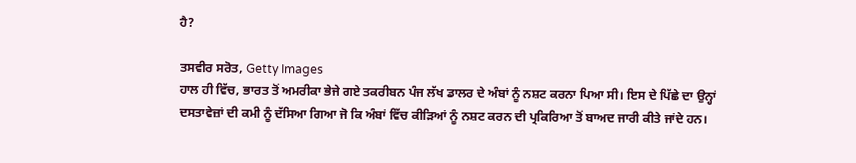ਹੈ?

ਤਸਵੀਰ ਸਰੋਤ, Getty Images
ਹਾਲ ਹੀ ਵਿੱਚ, ਭਾਰਤ ਤੋਂ ਅਮਰੀਕਾ ਭੇਜੇ ਗਏ ਤਕਰੀਬਨ ਪੰਜ ਲੱਖ ਡਾਲਰ ਦੇ ਅੰਬਾਂ ਨੂੰ ਨਸ਼ਟ ਕਰਨਾ ਪਿਆ ਸੀ। ਇਸ ਦੇ ਪਿੱਛੇ ਦਾ ਉਨ੍ਹਾਂ ਦਸਤਾਵੇਜ਼ਾਂ ਦੀ ਕਮੀ ਨੂੰ ਦੱਸਿਆ ਗਿਆ ਜੋ ਕਿ ਅੰਬਾਂ ਵਿੱਚ ਕੀੜਿਆਂ ਨੂੰ ਨਸ਼ਟ ਕਰਨ ਦੀ ਪ੍ਰਕਿਰਿਆ ਤੋਂ ਬਾਅਦ ਜਾਰੀ ਕੀਤੇ ਜਾਂਦੇ ਹਨ।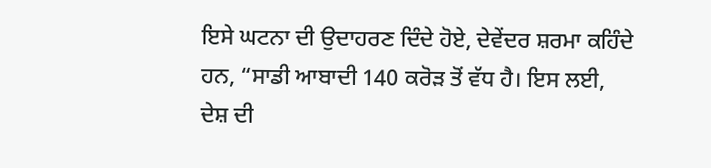ਇਸੇ ਘਟਨਾ ਦੀ ਉਦਾਹਰਣ ਦਿੰਦੇ ਹੋਏ, ਦੇਵੇਂਦਰ ਸ਼ਰਮਾ ਕਹਿੰਦੇ ਹਨ, “ਸਾਡੀ ਆਬਾਦੀ 140 ਕਰੋੜ ਤੋਂ ਵੱਧ ਹੈ। ਇਸ ਲਈ, ਦੇਸ਼ ਦੀ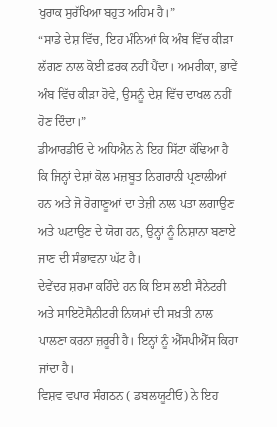ਖੁਰਾਕ ਸੁਰੱਖਿਆ ਬਹੁਤ ਅਹਿਮ ਹੈ।”
“ਸਾਡੇ ਦੇਸ਼ ਵਿੱਚ, ਇਹ ਮੰਨਿਆਂ ਕਿ ਅੰਬ ਵਿੱਚ ਕੀੜਾ ਲੱਗਣ ਨਾਲ ਕੋਈ ਫ਼ਰਕ ਨਹੀਂ ਪੈਂਦਾ। ਅਮਰੀਕਾ, ਭਾਵੇਂ ਅੰਬ ਵਿੱਚ ਕੀੜਾ ਹੋਵੇ, ਉਸਨੂੰ ਦੇਸ਼ ਵਿੱਚ ਦਾਖਲ ਨਹੀਂ ਹੋਣ ਦਿੰਦਾ।”
ਡੀਆਰਡੀਓ ਦੇ ਅਧਿਐਨ ਨੇ ਇਹ ਸਿੱਟਾ ਕੱਢਿਆ ਹੈ ਕਿ ਜਿਨ੍ਹਾਂ ਦੇਸ਼ਾਂ ਕੋਲ ਮਜ਼ਬੂਤ ਨਿਗਰਾਨੀ ਪ੍ਰਣਾਲੀਆਂ ਹਨ ਅਤੇ ਜੋ ਰੋਗਾਣੂਆਂ ਦਾ ਤੇਜ਼ੀ ਨਾਲ ਪਤਾ ਲਗਾਉਣ ਅਤੇ ਘਟਾਉਣ ਦੇ ਯੋਗ ਹਨ, ਉਨ੍ਹਾਂ ਨੂੰ ਨਿਸ਼ਾਨਾ ਬਣਾਏ ਜਾਣ ਦੀ ਸੰਭਾਵਨਾ ਘੱਟ ਹੈ।
ਦੇਵੇਂਦਰ ਸ਼ਰਮਾ ਕਹਿੰਦੇ ਹਨ ਕਿ ਇਸ ਲਈ ਸੈਨੇਟਰੀ ਅਤੇ ਸਾਇਟੋਸੈਨੀਟਰੀ ਨਿਯਮਾਂ ਦੀ ਸਖ਼ਤੀ ਨਾਲ ਪਾਲਣਾ ਕਰਨਾ ਜ਼ਰੂਰੀ ਹੈ। ਇਨ੍ਹਾਂ ਨੂੰ ਐੱਸਪੀਐੱਸ ਕਿਹਾ ਜਾਂਦਾ ਹੈ।
ਵਿਸ਼ਵ ਵਪਾਰ ਸੰਗਠਨ ( ਡਬਲਯੂਟੀਓ) ਨੇ ਇਹ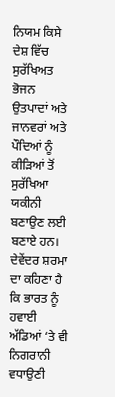ਨਿਯਮ ਕਿਸੇ ਦੇਸ਼ ਵਿੱਚ ਸੁਰੱਖਿਅਤ ਭੋਜਨ ਉਤਪਾਦਾਂ ਅਤੇ ਜਾਨਵਰਾਂ ਅਤੇ ਪੌਦਿਆਂ ਨੂੰ ਕੀੜਿਆਂ ਤੋਂ ਸੁਰੱਖਿਆ ਯਕੀਨੀ ਬਣਾਉਣ ਲਈ ਬਣਾਏ ਹਨ।
ਦੇਵੇਂਦਰ ਸ਼ਰਮਾ ਦਾ ਕਹਿਣਾ ਹੈ ਕਿ ਭਾਰਤ ਨੂੰ ਹਵਾਈ ਅੱਡਿਆਂ ‘ਤੇ ਵੀ ਨਿਗਰਾਨੀ ਵਧਾਉਣੀ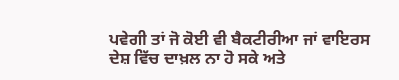ਪਵੇਗੀ ਤਾਂ ਜੋ ਕੋਈ ਵੀ ਬੈਕਟੀਰੀਆ ਜਾਂ ਵਾਇਰਸ ਦੇਸ਼ ਵਿੱਚ ਦਾਖ਼ਲ ਨਾ ਹੋ ਸਕੇ ਅਤੇ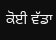ਕੋਈ ਵੱਡਾ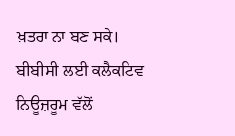ਖ਼ਤਰਾ ਨਾ ਬਣ ਸਕੇ।
ਬੀਬੀਸੀ ਲਈ ਕਲੈਕਟਿਵ ਨਿਊਜ਼ਰੂਮ ਵੱਲੋਂ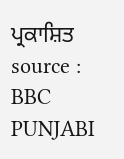ਪ੍ਰਕਾਸ਼ਿਤ
source : BBC PUNJABI